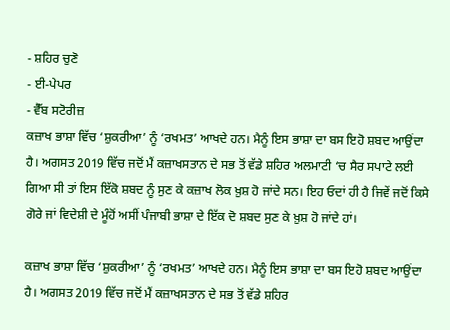- ਸ਼ਹਿਰ ਚੁਣੋ
- ਈ-ਪੇਪਰ
- ਵੈੱਬ ਸਟੋਰੀਜ਼
ਕਜ਼ਾਖ ਭਾਸ਼ਾ ਵਿੱਚ ‘ਸ਼ੁਕਰੀਆ’ ਨੂੰ ‘ਰਖਮਤ’ ਆਖਦੇ ਹਨ। ਮੈਨੂੰ ਇਸ ਭਾਸ਼ਾ ਦਾ ਬਸ ਇਹੋ ਸ਼ਬਦ ਆਉਂਦਾ ਹੈ। ਅਗਸਤ 2019 ਵਿੱਚ ਜਦੋਂ ਮੈਂ ਕਜ਼ਾਖਸਤਾਨ ਦੇ ਸਭ ਤੋਂ ਵੱਡੇ ਸ਼ਹਿਰ ਅਲਮਾਟੀ ‘ਚ ਸੈਰ ਸਪਾਟੇ ਲਈ ਗਿਆ ਸੀ ਤਾਂ ਇਸ ਇੱਕੋ ਸ਼ਬਦ ਨੂੰ ਸੁਣ ਕੇ ਕਜ਼ਾਖ ਲੋਕ ਖ਼ੁਸ਼ ਹੋ ਜਾਂਦੇ ਸਨ। ਇਹ ਓਦਾਂ ਹੀ ਹੈ ਜਿਵੇਂ ਜਦੋਂ ਕਿਸੇ ਗੋਰੇ ਜਾਂ ਵਿਦੇਸ਼ੀ ਦੇ ਮੂੰਹੋਂ ਅਸੀਂ ਪੰਜਾਬੀ ਭਾਸ਼ਾ ਦੇ ਇੱਕ ਦੋ ਸ਼ਬਦ ਸੁਣ ਕੇ ਖ਼ੁਸ਼ ਹੋ ਜਾਂਦੇ ਹਾਂ।

ਕਜ਼ਾਖ ਭਾਸ਼ਾ ਵਿੱਚ ‘ਸ਼ੁਕਰੀਆ’ ਨੂੰ ‘ਰਖਮਤ’ ਆਖਦੇ ਹਨ। ਮੈਨੂੰ ਇਸ ਭਾਸ਼ਾ ਦਾ ਬਸ ਇਹੋ ਸ਼ਬਦ ਆਉਂਦਾ ਹੈ। ਅਗਸਤ 2019 ਵਿੱਚ ਜਦੋਂ ਮੈਂ ਕਜ਼ਾਖਸਤਾਨ ਦੇ ਸਭ ਤੋਂ ਵੱਡੇ ਸ਼ਹਿਰ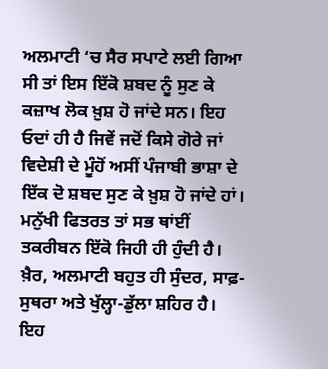ਅਲਮਾਟੀ ‘ਚ ਸੈਰ ਸਪਾਟੇ ਲਈ ਗਿਆ ਸੀ ਤਾਂ ਇਸ ਇੱਕੋ ਸ਼ਬਦ ਨੂੰ ਸੁਣ ਕੇ ਕਜ਼ਾਖ ਲੋਕ ਖ਼ੁਸ਼ ਹੋ ਜਾਂਦੇ ਸਨ। ਇਹ ਓਦਾਂ ਹੀ ਹੈ ਜਿਵੇਂ ਜਦੋਂ ਕਿਸੇ ਗੋਰੇ ਜਾਂ ਵਿਦੇਸ਼ੀ ਦੇ ਮੂੰਹੋਂ ਅਸੀਂ ਪੰਜਾਬੀ ਭਾਸ਼ਾ ਦੇ ਇੱਕ ਦੋ ਸ਼ਬਦ ਸੁਣ ਕੇ ਖ਼ੁਸ਼ ਹੋ ਜਾਂਦੇ ਹਾਂ। ਮਨੁੱਖੀ ਫਿਤਰਤ ਤਾਂ ਸਭ ਥਾਂਈਂ ਤਕਰੀਬਨ ਇੱਕੋ ਜਿਹੀ ਹੀ ਹੁੰਦੀ ਹੈ। ਖ਼ੈਰ, ਅਲਮਾਟੀ ਬਹੁਤ ਹੀ ਸੁੰਦਰ, ਸਾਫ਼-ਸੁਥਰਾ ਅਤੇ ਖੁੱਲ੍ਹਾ-ਡੁੱਲਾ ਸ਼ਹਿਰ ਹੈ। ਇਹ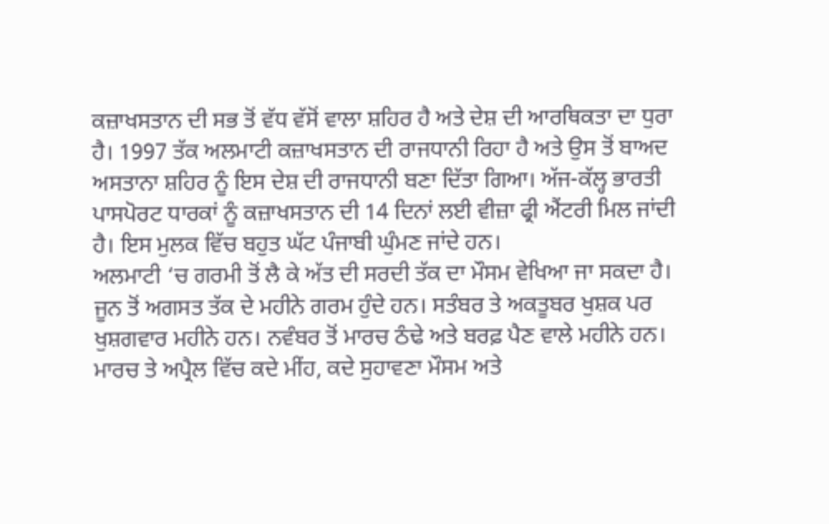ਕਜ਼ਾਖਸਤਾਨ ਦੀ ਸਭ ਤੋਂ ਵੱਧ ਵੱਸੋਂ ਵਾਲਾ ਸ਼ਹਿਰ ਹੈ ਅਤੇ ਦੇਸ਼ ਦੀ ਆਰਥਿਕਤਾ ਦਾ ਧੁਰਾ ਹੈ। 1997 ਤੱਕ ਅਲਮਾਟੀ ਕਜ਼ਾਖਸਤਾਨ ਦੀ ਰਾਜਧਾਨੀ ਰਿਹਾ ਹੈ ਅਤੇ ਉਸ ਤੋਂ ਬਾਅਦ ਅਸਤਾਨਾ ਸ਼ਹਿਰ ਨੂੰ ਇਸ ਦੇਸ਼ ਦੀ ਰਾਜਧਾਨੀ ਬਣਾ ਦਿੱਤਾ ਗਿਆ। ਅੱਜ-ਕੱਲ੍ਹ ਭਾਰਤੀ ਪਾਸਪੋਰਟ ਧਾਰਕਾਂ ਨੂੰ ਕਜ਼ਾਖਸਤਾਨ ਦੀ 14 ਦਿਨਾਂ ਲਈ ਵੀਜ਼ਾ ਫ੍ਰੀ ਐਂਟਰੀ ਮਿਲ ਜਾਂਦੀ ਹੈ। ਇਸ ਮੁਲਕ ਵਿੱਚ ਬਹੁਤ ਘੱਟ ਪੰਜਾਬੀ ਘੁੰਮਣ ਜਾਂਦੇ ਹਨ।
ਅਲਮਾਟੀ ‘ਚ ਗਰਮੀ ਤੋਂ ਲੈ ਕੇ ਅੱਤ ਦੀ ਸਰਦੀ ਤੱਕ ਦਾ ਮੌਸਮ ਵੇਖਿਆ ਜਾ ਸਕਦਾ ਹੈ। ਜੂਨ ਤੋਂ ਅਗਸਤ ਤੱਕ ਦੇ ਮਹੀਨੇ ਗਰਮ ਹੁੰਦੇ ਹਨ। ਸਤੰਬਰ ਤੇ ਅਕਤੂਬਰ ਖੁਸ਼ਕ ਪਰ ਖੁਸ਼ਗਵਾਰ ਮਹੀਨੇ ਹਨ। ਨਵੰਬਰ ਤੋਂ ਮਾਰਚ ਠੰਢੇ ਅਤੇ ਬਰਫ਼ ਪੈਣ ਵਾਲੇ ਮਹੀਨੇ ਹਨ। ਮਾਰਚ ਤੇ ਅਪ੍ਰੈਲ ਵਿੱਚ ਕਦੇ ਮੀਂਹ, ਕਦੇ ਸੁਹਾਵਣਾ ਮੌਸਮ ਅਤੇ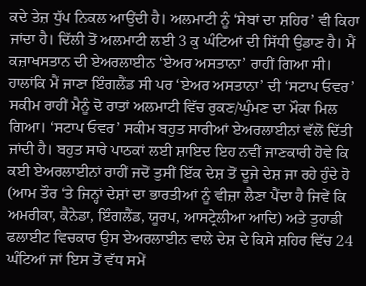ਕਦੇ ਤੇਜ਼ ਧੁੱਪ ਨਿਕਲ ਆਉਂਦੀ ਹੈ। ਅਲਮਾਟੀ ਨੂੰ ‘ਸੇਬਾਂ ਦਾ ਸ਼ਹਿਰ’ ਵੀ ਕਿਹਾ ਜਾਂਦਾ ਹੈ। ਦਿੱਲੀ ਤੋਂ ਅਲਮਾਟੀ ਲਈ 3 ਕੁ ਘੰਟਿਆਂ ਦੀ ਸਿੱਧੀ ਉਡਾਣ ਹੈ। ਮੈਂ ਕਜ਼ਾਖਸਤਾਨ ਦੀ ਏਅਰਲਾਈਨ ‘ਏਅਰ ਅਸਤਾਨਾ’ ਰਾਹੀਂ ਗਿਆ ਸੀ। ਹਾਲਾਂਕਿ ਮੈਂ ਜਾਣਾ ਇੰਗਲੈਂਡ ਸੀ ਪਰ ‘ਏਅਰ ਅਸਤਾਨਾ’ ਦੀ ‘ਸਟਾਪ ਓਵਰ’ ਸਕੀਮ ਰਾਹੀਂ ਮੈਨੂੰ ਦੋ ਰਾਤਾਂ ਅਲਮਾਟੀ ਵਿੱਚ ਰੁਕਣ/ਘੁੰਮਣ ਦਾ ਮੌਕਾ ਮਿਲ ਗਿਆ। ‘ਸਟਾਪ ਓਵਰ’ ਸਕੀਮ ਬਹੁਤ ਸਾਰੀਆਂ ਏਅਰਲਾਈਨਾਂ ਵੱਲੋਂ ਦਿੱਤੀ ਜਾਂਦੀ ਹੈ। ਬਹੁਤ ਸਾਰੇ ਪਾਠਕਾਂ ਲਈ ਸ਼ਾਇਦ ਇਹ ਨਵੀਂ ਜਾਣਕਾਰੀ ਹੋਵੇ ਕਿ ਕਈ ਏਅਰਲਾਈਨਾਂ ਰਾਹੀਂ ਜਦੋਂ ਤੁਸੀਂ ਇੱਕ ਦੇਸ਼ ਤੋਂ ਦੂਜੇ ਦੇਸ਼ ਜਾ ਰਹੇ ਹੁੰਦੇ ਹੋ (ਆਮ ਤੌਰ ‘ਤੇ ਜਿਨ੍ਹਾਂ ਦੇਸ਼ਾਂ ਦਾ ਭਾਰਤੀਆਂ ਨੂੰ ਵੀਜ਼ਾ ਲੈਣਾ ਪੈਂਦਾ ਹੈ ਜਿਵੇਂ ਕਿ ਅਮਰੀਕਾ, ਕੈਨੇਡਾ, ਇੰਗਲੈਂਡ, ਯੂਰਪ, ਆਸਟ੍ਰੇਲੀਆ ਆਦਿ) ਅਤੇ ਤੁਹਾਡੀ ਫਲਾਈਟ ਵਿਚਕਾਰ ਉਸ ਏਅਰਲਾਈਨ ਵਾਲੇ ਦੇਸ਼ ਦੇ ਕਿਸੇ ਸ਼ਹਿਰ ਵਿੱਚ 24 ਘੰਟਿਆਂ ਜਾਂ ਇਸ ਤੋਂ ਵੱਧ ਸਮੇਂ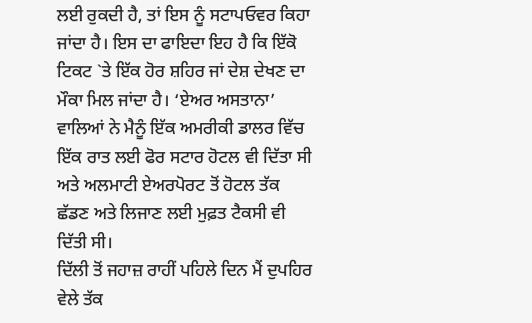ਲਈ ਰੁਕਦੀ ਹੈ, ਤਾਂ ਇਸ ਨੂੰ ਸਟਾਪਓਵਰ ਕਿਹਾ ਜਾਂਦਾ ਹੈ। ਇਸ ਦਾ ਫਾਇਦਾ ਇਹ ਹੈ ਕਿ ਇੱਕੋ ਟਿਕਟ `ਤੇ ਇੱਕ ਹੋਰ ਸ਼ਹਿਰ ਜਾਂ ਦੇਸ਼ ਦੇਖਣ ਦਾ ਮੌਕਾ ਮਿਲ ਜਾਂਦਾ ਹੈ। ‘ਏਅਰ ਅਸਤਾਨਾ’ ਵਾਲਿਆਂ ਨੇ ਮੈਨੂੰ ਇੱਕ ਅਮਰੀਕੀ ਡਾਲਰ ਵਿੱਚ ਇੱਕ ਰਾਤ ਲਈ ਫੋਰ ਸਟਾਰ ਹੋਟਲ ਵੀ ਦਿੱਤਾ ਸੀ ਅਤੇ ਅਲਮਾਟੀ ਏਅਰਪੋਰਟ ਤੋਂ ਹੋਟਲ ਤੱਕ ਛੱਡਣ ਅਤੇ ਲਿਜਾਣ ਲਈ ਮੁਫ਼ਤ ਟੈਕਸੀ ਵੀ ਦਿੱਤੀ ਸੀ।
ਦਿੱਲੀ ਤੋਂ ਜਹਾਜ਼ ਰਾਹੀਂ ਪਹਿਲੇ ਦਿਨ ਮੈਂ ਦੁਪਹਿਰ ਵੇਲੇ ਤੱਕ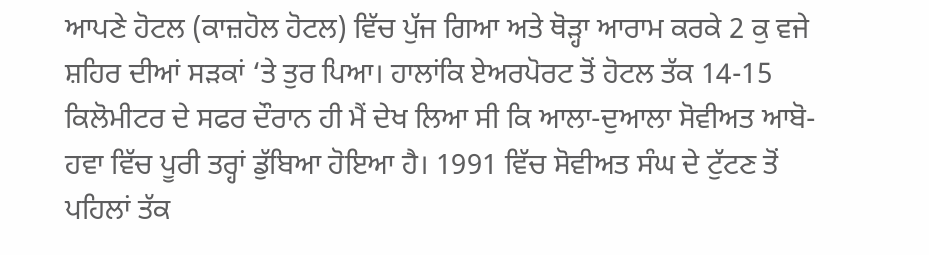ਆਪਣੇ ਹੋਟਲ (ਕਾਜ਼ਹੋਲ ਹੋਟਲ) ਵਿੱਚ ਪੁੱਜ ਗਿਆ ਅਤੇ ਥੋੜ੍ਹਾ ਆਰਾਮ ਕਰਕੇ 2 ਕੁ ਵਜੇ ਸ਼ਹਿਰ ਦੀਆਂ ਸੜਕਾਂ ‘ਤੇ ਤੁਰ ਪਿਆ। ਹਾਲਾਂਕਿ ਏਅਰਪੋਰਟ ਤੋਂ ਹੋਟਲ ਤੱਕ 14-15 ਕਿਲੋਮੀਟਰ ਦੇ ਸਫਰ ਦੌਰਾਨ ਹੀ ਮੈਂ ਦੇਖ ਲਿਆ ਸੀ ਕਿ ਆਲਾ-ਦੁਆਲਾ ਸੋਵੀਅਤ ਆਬੋ-ਹਵਾ ਵਿੱਚ ਪੂਰੀ ਤਰ੍ਹਾਂ ਡੁੱਬਿਆ ਹੋਇਆ ਹੈ। 1991 ਵਿੱਚ ਸੋਵੀਅਤ ਸੰਘ ਦੇ ਟੁੱਟਣ ਤੋਂ ਪਹਿਲਾਂ ਤੱਕ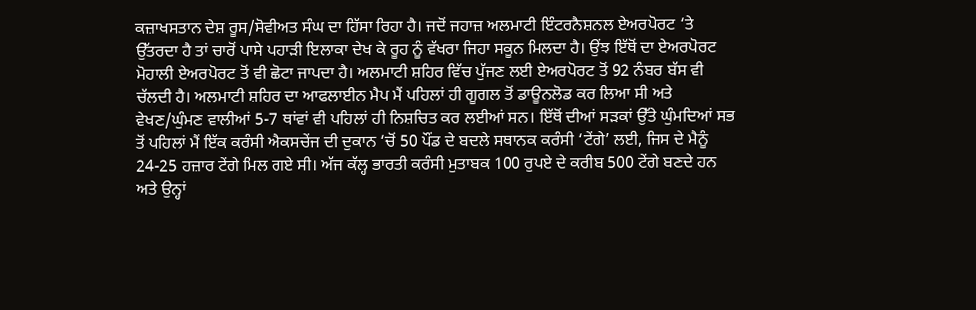ਕਜ਼ਾਖਸਤਾਨ ਦੇਸ਼ ਰੂਸ/ਸੋਵੀਅਤ ਸੰਘ ਦਾ ਹਿੱਸਾ ਰਿਹਾ ਹੈ। ਜਦੋਂ ਜਹਾਜ਼ ਅਲਮਾਟੀ ਇੰਟਰਨੈਸ਼ਨਲ ਏਅਰਪੋਰਟ ‘ਤੇ ਉੱਤਰਦਾ ਹੈ ਤਾਂ ਚਾਰੋਂ ਪਾਸੇ ਪਹਾੜੀ ਇਲਾਕਾ ਦੇਖ ਕੇ ਰੂਹ ਨੂੰ ਵੱਖਰਾ ਜਿਹਾ ਸਕੂਨ ਮਿਲਦਾ ਹੈ। ਉਂਝ ਇੱਥੋਂ ਦਾ ਏਅਰਪੋਰਟ ਮੋਹਾਲੀ ਏਅਰਪੋਰਟ ਤੋਂ ਵੀ ਛੋਟਾ ਜਾਪਦਾ ਹੈ। ਅਲਮਾਟੀ ਸ਼ਹਿਰ ਵਿੱਚ ਪੁੱਜਣ ਲਈ ਏਅਰਪੋਰਟ ਤੋਂ 92 ਨੰਬਰ ਬੱਸ ਵੀ ਚੱਲਦੀ ਹੈ। ਅਲਮਾਟੀ ਸ਼ਹਿਰ ਦਾ ਆਫਲਾਈਨ ਮੈਪ ਮੈਂ ਪਹਿਲਾਂ ਹੀ ਗੂਗਲ ਤੋਂ ਡਾਊਨਲੋਡ ਕਰ ਲਿਆ ਸੀ ਅਤੇ ਵੇਖਣ/ਘੁੰਮਣ ਵਾਲੀਆਂ 5-7 ਥਾਂਵਾਂ ਵੀ ਪਹਿਲਾਂ ਹੀ ਨਿਸ਼ਚਿਤ ਕਰ ਲਈਆਂ ਸਨ। ਇੱਥੋਂ ਦੀਆਂ ਸੜਕਾਂ ਉੱਤੇ ਘੁੰਮਦਿਆਂ ਸਭ ਤੋਂ ਪਹਿਲਾਂ ਮੈਂ ਇੱਕ ਕਰੰਸੀ ਐਕਸਚੇਂਜ ਦੀ ਦੁਕਾਨ ‘ਚੋਂ 50 ਪੌਂਡ ਦੇ ਬਦਲੇ ਸਥਾਨਕ ਕਰੰਸੀ ‘ਟੇਂਗੇ’ ਲਈ, ਜਿਸ ਦੇ ਮੈਨੂੰ 24-25 ਹਜ਼ਾਰ ਟੇਂਗੇ ਮਿਲ ਗਏ ਸੀ। ਅੱਜ ਕੱਲ੍ਹ ਭਾਰਤੀ ਕਰੰਸੀ ਮੁਤਾਬਕ 100 ਰੁਪਏ ਦੇ ਕਰੀਬ 500 ਟੇਂਗੇ ਬਣਦੇ ਹਨ ਅਤੇ ਉਨ੍ਹਾਂ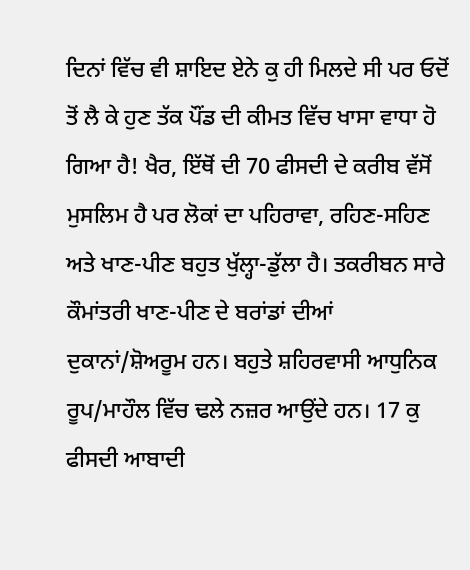ਦਿਨਾਂ ਵਿੱਚ ਵੀ ਸ਼ਾਇਦ ਏਨੇ ਕੁ ਹੀ ਮਿਲਦੇ ਸੀ ਪਰ ਓਦੋਂ ਤੋਂ ਲੈ ਕੇ ਹੁਣ ਤੱਕ ਪੌਂਡ ਦੀ ਕੀਮਤ ਵਿੱਚ ਖਾਸਾ ਵਾਧਾ ਹੋ ਗਿਆ ਹੈ! ਖੈਰ, ਇੱਥੋਂ ਦੀ 70 ਫੀਸਦੀ ਦੇ ਕਰੀਬ ਵੱਸੋਂ ਮੁਸਲਿਮ ਹੈ ਪਰ ਲੋਕਾਂ ਦਾ ਪਹਿਰਾਵਾ, ਰਹਿਣ-ਸਹਿਣ ਅਤੇ ਖਾਣ-ਪੀਣ ਬਹੁਤ ਖੁੱਲ੍ਹਾ-ਡੁੱਲਾ ਹੈ। ਤਕਰੀਬਨ ਸਾਰੇ ਕੌਮਾਂਤਰੀ ਖਾਣ-ਪੀਣ ਦੇ ਬਰਾਂਡਾਂ ਦੀਆਂ ਦੁਕਾਨਾਂ/ਸ਼ੋਅਰੂਮ ਹਨ। ਬਹੁਤੇ ਸ਼ਹਿਰਵਾਸੀ ਆਧੁਨਿਕ ਰੂਪ/ਮਾਹੌਲ ਵਿੱਚ ਢਲੇ ਨਜ਼ਰ ਆਉਂਦੇ ਹਨ। 17 ਕੁ ਫੀਸਦੀ ਆਬਾਦੀ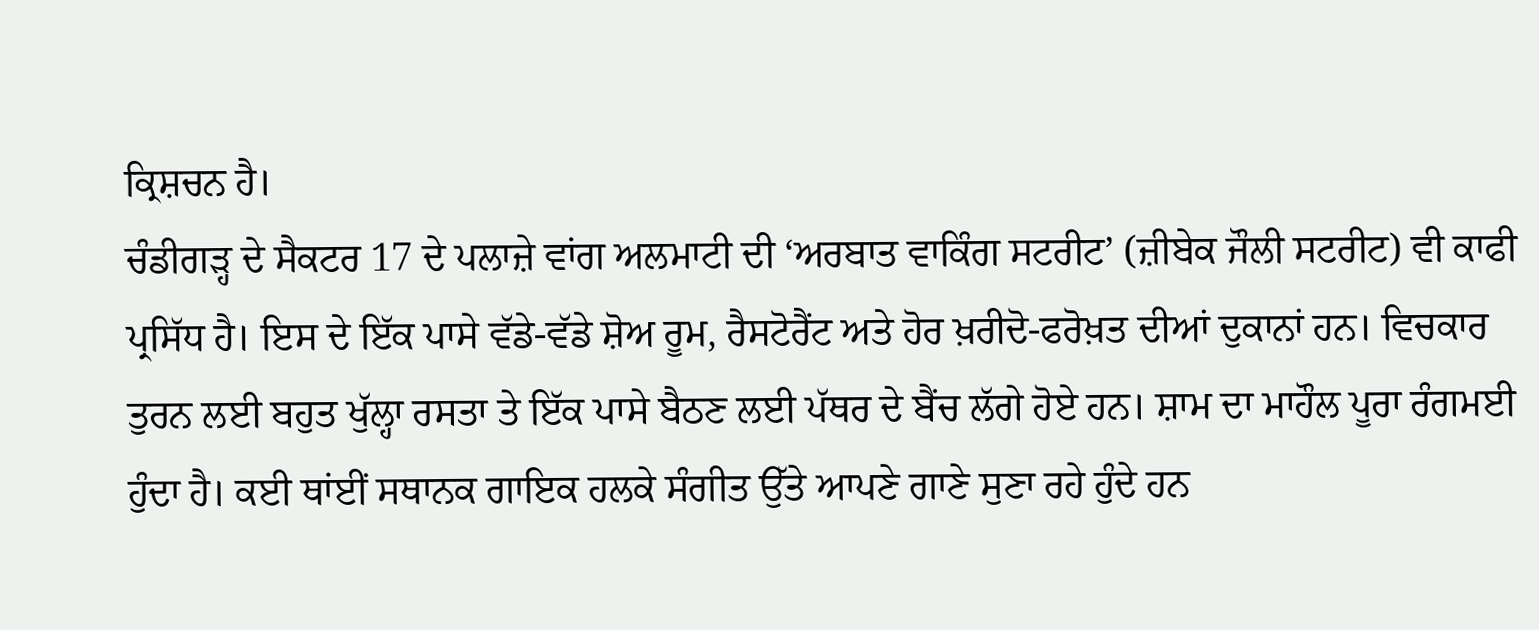ਕ੍ਰਿਸ਼ਚਨ ਹੈ।
ਚੰਡੀਗੜ੍ਹ ਦੇ ਸੈਕਟਰ 17 ਦੇ ਪਲਾਜ਼ੇ ਵਾਂਗ ਅਲਮਾਟੀ ਦੀ ‘ਅਰਬਾਤ ਵਾਕਿੰਗ ਸਟਰੀਟ’ (ਜ਼ੀਬੇਕ ਜੌਲੀ ਸਟਰੀਟ) ਵੀ ਕਾਫੀ ਪ੍ਰਸਿੱਧ ਹੈ। ਇਸ ਦੇ ਇੱਕ ਪਾਸੇ ਵੱਡੇ-ਵੱਡੇ ਸ਼ੋਅ ਰੂਮ, ਰੈਸਟੋਰੈਂਟ ਅਤੇ ਹੋਰ ਖ਼ਰੀਦੋ-ਫਰੋਖ਼ਤ ਦੀਆਂ ਦੁਕਾਨਾਂ ਹਨ। ਵਿਚਕਾਰ ਤੁਰਨ ਲਈ ਬਹੁਤ ਖੁੱਲ੍ਹਾ ਰਸਤਾ ਤੇ ਇੱਕ ਪਾਸੇ ਬੈਠਣ ਲਈ ਪੱਥਰ ਦੇ ਬੈਂਚ ਲੱਗੇ ਹੋਏ ਹਨ। ਸ਼ਾਮ ਦਾ ਮਾਹੌਲ ਪੂਰਾ ਰੰਗਮਈ ਹੁੰਦਾ ਹੈ। ਕਈ ਥਾਂਈਂ ਸਥਾਨਕ ਗਾਇਕ ਹਲਕੇ ਸੰਗੀਤ ਉੱਤੇ ਆਪਣੇ ਗਾਣੇ ਸੁਣਾ ਰਹੇ ਹੁੰਦੇ ਹਨ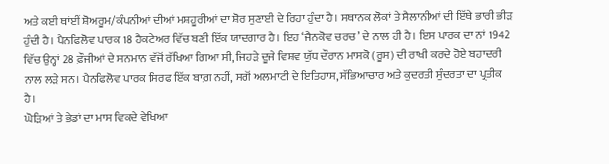ਅਤੇ ਕਈ ਥਾਂਈਂ ਸ਼ੋਅਰੂਮ/ਕੰਪਨੀਆਂ ਦੀਆਂ ਮਸ਼ਹੂਰੀਆਂ ਦਾ ਸ਼ੋਰ ਸੁਣਾਈ ਦੇ ਰਿਹਾ ਹੁੰਦਾ ਹੈ। ਸਥਾਨਕ ਲੋਕਾਂ ਤੇ ਸੈਲਾਨੀਆਂ ਦੀ ਇੱਥੇ ਭਾਰੀ ਭੀੜ ਹੁੰਦੀ ਹੈ। ਪੈਨਫਿਲੋਵ ਪਾਰਕ 18 ਹੈਕਟੇਅਰ ਵਿੱਚ ਬਣੀ ਇੱਕ ਯਾਦਗਾਰ ਹੈ। ਇਹ ‘ਜੈਨਕੋਵ ਚਰਚ’ ਦੇ ਨਾਲ ਹੀ ਹੈ। ਇਸ ਪਾਰਕ ਦਾ ਨਾਂ 1942 ਵਿੱਚ ਉਨ੍ਹਾਂ 28 ਫ਼ੌਜੀਆਂ ਦੇ ਸਨਮਾਨ ਵੱਜੋਂ ਰੱਖਿਆ ਗਿਆ ਸੀ, ਜਿਹੜੇ ਦੂਜੇ ਵਿਸ਼ਵ ਯੁੱਧ ਦੌਰਾਨ ਮਾਸਕੋ (ਰੂਸ) ਦੀ ਰਾਖੀ ਕਰਦੇ ਹੋਏ ਬਹਾਦਰੀ ਨਾਲ ਲੜੇ ਸਨ। ਪੈਨਫਿਲੋਵ ਪਾਰਕ ਸਿਰਫ ਇੱਕ ਬਾਗ਼ ਨਹੀਂ, ਸਗੋਂ ਅਲਮਾਟੀ ਦੇ ਇਤਿਹਾਸ, ਸੱਭਿਆਚਾਰ ਅਤੇ ਕੁਦਰਤੀ ਸੁੰਦਰਤਾ ਦਾ ਪ੍ਰਤੀਕ ਹੈ।
ਘੋੜਿਆਂ ਤੇ ਭੇਡਾਂ ਦਾ ਮਾਸ ਵਿਕਦੇ ਵੇਖਿਆ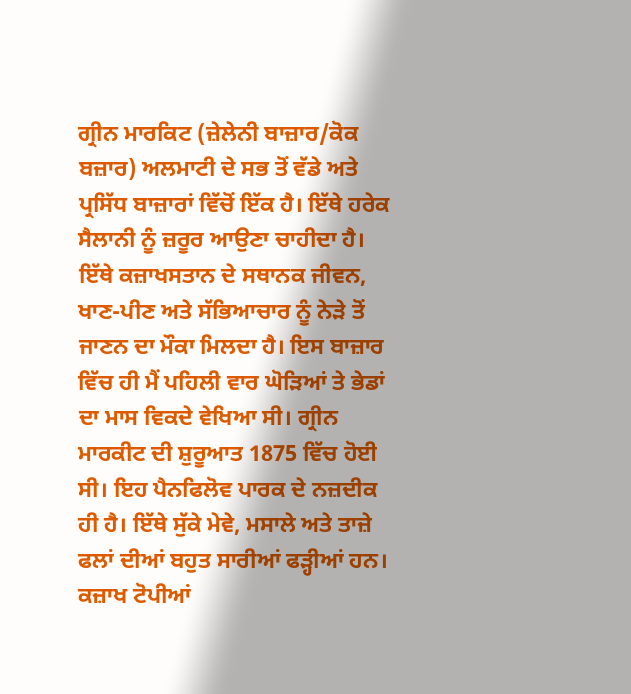ਗ੍ਰੀਨ ਮਾਰਕਿਟ (ਜ਼ੇਲੇਨੀ ਬਾਜ਼ਾਰ/ਕੋਕ ਬਜ਼ਾਰ) ਅਲਮਾਟੀ ਦੇ ਸਭ ਤੋਂ ਵੱਡੇ ਅਤੇ ਪ੍ਰਸਿੱਧ ਬਾਜ਼ਾਰਾਂ ਵਿੱਚੋਂ ਇੱਕ ਹੈ। ਇੱਥੇ ਹਰੇਕ ਸੈਲਾਨੀ ਨੂੰ ਜ਼ਰੂਰ ਆਉਣਾ ਚਾਹੀਦਾ ਹੈ। ਇੱਥੇ ਕਜ਼ਾਖਸਤਾਨ ਦੇ ਸਥਾਨਕ ਜੀਵਨ, ਖਾਣ-ਪੀਣ ਅਤੇ ਸੱਭਿਆਚਾਰ ਨੂੰ ਨੇੜੇ ਤੋਂ ਜਾਣਨ ਦਾ ਮੌਕਾ ਮਿਲਦਾ ਹੈ। ਇਸ ਬਾਜ਼ਾਰ ਵਿੱਚ ਹੀ ਮੈਂ ਪਹਿਲੀ ਵਾਰ ਘੋੜਿਆਂ ਤੇ ਭੇਡਾਂ ਦਾ ਮਾਸ ਵਿਕਦੇ ਵੇਖਿਆ ਸੀ। ਗ੍ਰੀਨ ਮਾਰਕੀਟ ਦੀ ਸ਼ੁਰੂਆਤ 1875 ਵਿੱਚ ਹੋਈ ਸੀ। ਇਹ ਪੈਨਫਿਲੋਵ ਪਾਰਕ ਦੇ ਨਜ਼ਦੀਕ ਹੀ ਹੈ। ਇੱਥੇ ਸੁੱਕੇ ਮੇਵੇ, ਮਸਾਲੇ ਅਤੇ ਤਾਜ਼ੇ ਫਲਾਂ ਦੀਆਂ ਬਹੁਤ ਸਾਰੀਆਂ ਫੜ੍ਹੀਆਂ ਹਨ। ਕਜ਼ਾਖ ਟੋਪੀਆਂ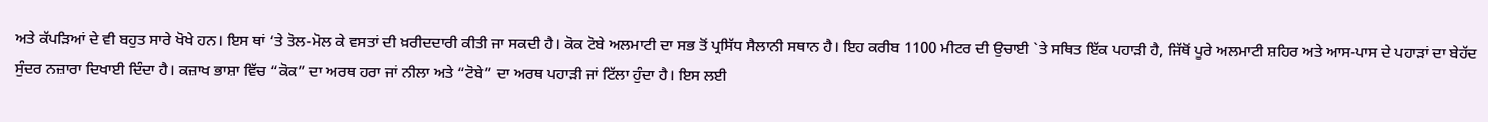ਅਤੇ ਕੱਪੜਿਆਂ ਦੇ ਵੀ ਬਹੁਤ ਸਾਰੇ ਖੋਖੇ ਹਨ। ਇਸ ਥਾਂ ‘ਤੇ ਤੋਲ-ਮੋਲ ਕੇ ਵਸਤਾਂ ਦੀ ਖ਼ਰੀਦਦਾਰੀ ਕੀਤੀ ਜਾ ਸਕਦੀ ਹੈ। ਕੋਕ ਟੋਬੇ ਅਲਮਾਟੀ ਦਾ ਸਭ ਤੋਂ ਪ੍ਰਸਿੱਧ ਸੈਲਾਨੀ ਸਥਾਨ ਹੈ। ਇਹ ਕਰੀਬ 1100 ਮੀਟਰ ਦੀ ਉਚਾਈ `ਤੇ ਸਥਿਤ ਇੱਕ ਪਹਾੜੀ ਹੈ, ਜਿੱਥੋਂ ਪੂਰੇ ਅਲਮਾਟੀ ਸ਼ਹਿਰ ਅਤੇ ਆਸ-ਪਾਸ ਦੇ ਪਹਾੜਾਂ ਦਾ ਬੇਹੱਦ ਸੁੰਦਰ ਨਜ਼ਾਰਾ ਦਿਖਾਈ ਦਿੰਦਾ ਹੈ। ਕਜ਼ਾਖ ਭਾਸ਼ਾ ਵਿੱਚ “ਕੋਕ” ਦਾ ਅਰਥ ਹਰਾ ਜਾਂ ਨੀਲਾ ਅਤੇ “ਟੋਬੇ” ਦਾ ਅਰਥ ਪਹਾੜੀ ਜਾਂ ਟਿੱਲਾ ਹੁੰਦਾ ਹੈ। ਇਸ ਲਈ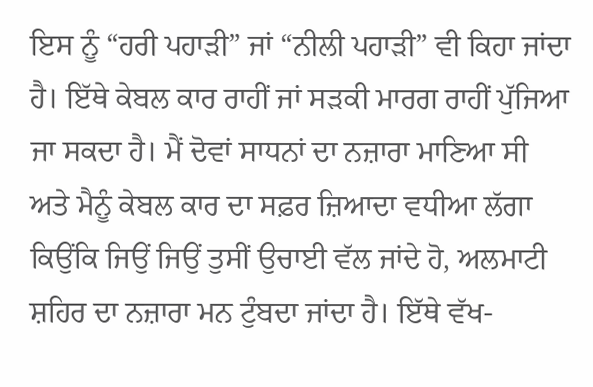ਇਸ ਨੂੰ “ਹਰੀ ਪਹਾੜੀ” ਜਾਂ “ਨੀਲੀ ਪਹਾੜੀ” ਵੀ ਕਿਹਾ ਜਾਂਦਾ ਹੈ। ਇੱਥੇ ਕੇਬਲ ਕਾਰ ਰਾਹੀਂ ਜਾਂ ਸੜਕੀ ਮਾਰਗ ਰਾਹੀਂ ਪੁੱਜਿਆ ਜਾ ਸਕਦਾ ਹੈ। ਮੈਂ ਦੋਵਾਂ ਸਾਧਨਾਂ ਦਾ ਨਜ਼ਾਰਾ ਮਾਣਿਆ ਸੀ ਅਤੇ ਮੈਨੂੰ ਕੇਬਲ ਕਾਰ ਦਾ ਸਫ਼ਰ ਜ਼ਿਆਦਾ ਵਧੀਆ ਲੱਗਾ ਕਿਉਂਕਿ ਜਿਉਂ ਜਿਉਂ ਤੁਸੀਂ ਉਚਾਈ ਵੱਲ ਜਾਂਦੇ ਹੋ, ਅਲਮਾਟੀ ਸ਼ਹਿਰ ਦਾ ਨਜ਼ਾਰਾ ਮਨ ਟੁੰਬਦਾ ਜਾਂਦਾ ਹੈ। ਇੱਥੇ ਵੱਖ-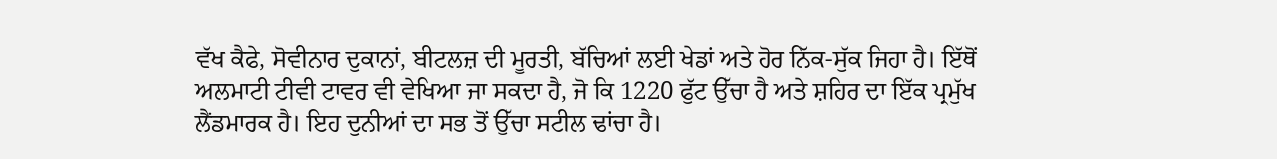ਵੱਖ ਕੈਫੇ, ਸੋਵੀਨਾਰ ਦੁਕਾਨਾਂ, ਬੀਟਲਜ਼ ਦੀ ਮੂਰਤੀ, ਬੱਚਿਆਂ ਲਈ ਖੇਡਾਂ ਅਤੇ ਹੋਰ ਨਿੱਕ-ਸੁੱਕ ਜਿਹਾ ਹੈ। ਇੱਥੋਂ ਅਲਮਾਟੀ ਟੀਵੀ ਟਾਵਰ ਵੀ ਵੇਖਿਆ ਜਾ ਸਕਦਾ ਹੈ, ਜੋ ਕਿ 1220 ਫੁੱਟ ਉੱਚਾ ਹੈ ਅਤੇ ਸ਼ਹਿਰ ਦਾ ਇੱਕ ਪ੍ਰਮੁੱਖ ਲੈਂਡਮਾਰਕ ਹੈ। ਇਹ ਦੁਨੀਆਂ ਦਾ ਸਭ ਤੋਂ ਉੱਚਾ ਸਟੀਲ ਢਾਂਚਾ ਹੈ।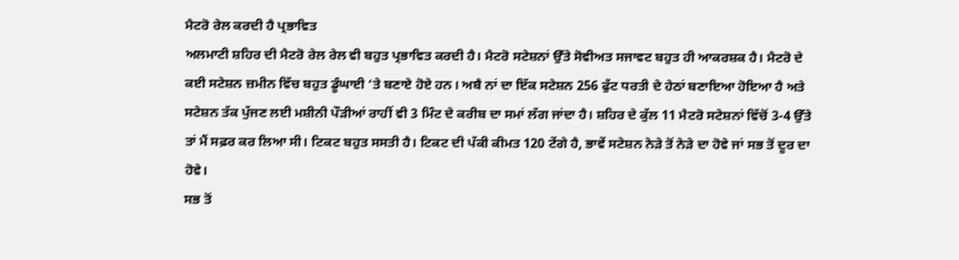ਮੈਟਰੋ ਰੇਲ ਕਰਦੀ ਹੈ ਪ੍ਰਭਾਵਿਤ
ਅਲਮਾਟੀ ਸ਼ਹਿਰ ਦੀ ਮੈਟਰੋ ਰੇਲ ਰੇਲ ਵੀ ਬਹੁਤ ਪ੍ਰਭਾਵਿਤ ਕਰਦੀ ਹੈ। ਮੈਟਰੋ ਸਟੇਸ਼ਨਾਂ ਉੱਤੇ ਸੋਵੀਅਤ ਸਜਾਵਟ ਬਹੁਤ ਹੀ ਆਕਰਸ਼ਕ ਹੈ। ਮੈਟਰੋ ਦੇ ਕਈ ਸਟੇਸ਼ਨ ਜ਼ਮੀਨ ਵਿੱਚ ਬਹੁਤ ਡੂੰਘਾਈ ‘ਤੇ ਬਣਾਏ ਹੋਏ ਹਨ। ਅਬੈ ਨਾਂ ਦਾ ਇੱਕ ਸਟੇਸ਼ਨ 256 ਫੁੱਟ ਧਰਤੀ ਦੇ ਹੇਠਾਂ ਬਣਾਇਆ ਹੋਇਆ ਹੈ ਅਤੇ ਸਟੇਸ਼ਨ ਤੱਕ ਪੁੱਜਣ ਲਈ ਮਸ਼ੀਨੀ ਪੌੜੀਆਂ ਰਾਹੀਂ ਵੀ 3 ਮਿੰਟ ਦੇ ਕਰੀਬ ਦਾ ਸਮਾਂ ਲੱਗ ਜਾਂਦਾ ਹੈ। ਸ਼ਹਿਰ ਦੇ ਕੁੱਲ 11 ਮੈਟਰੋ ਸਟੇਸ਼ਨਾਂ ਵਿੱਚੋਂ 3-4 ਉੱਤੇ ਤਾਂ ਮੈਂ ਸਫ਼ਰ ਕਰ ਲਿਆ ਸੀ। ਟਿਕਟ ਬਹੁਤ ਸਸਤੀ ਹੈ। ਟਿਕਟ ਦੀ ਪੱਕੀ ਕੀਮਤ 120 ਟੇਂਗੇ ਹੈ, ਭਾਵੇਂ ਸਟੇਸ਼ਨ ਨੇੜੇ ਤੋਂ ਨੇੜੇ ਦਾ ਹੋਵੇ ਜਾਂ ਸਭ ਤੋਂ ਦੂਰ ਦਾ ਹੋਵੇ।
ਸਭ ਤੋਂ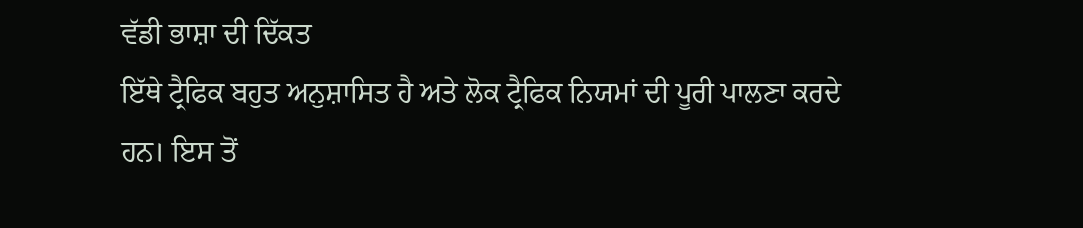ਵੱਡੀ ਭਾਸ਼ਾ ਦੀ ਦਿੱਕਤ
ਇੱਥੇ ਟ੍ਰੈਫਿਕ ਬਹੁਤ ਅਨੁਸ਼ਾਸਿਤ ਹੈ ਅਤੇ ਲੋਕ ਟ੍ਰੈਫਿਕ ਨਿਯਮਾਂ ਦੀ ਪੂਰੀ ਪਾਲਣਾ ਕਰਦੇ ਹਨ। ਇਸ ਤੋਂ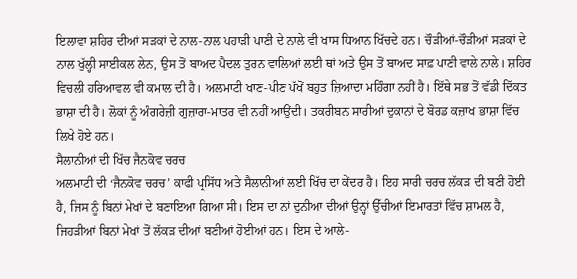ਇਲਾਵਾ ਸ਼ਹਿਰ ਦੀਆਂ ਸੜਕਾਂ ਦੇ ਨਾਲ-ਨਾਲ ਪਹਾੜੀ ਪਾਣੀ ਦੇ ਨਾਲੇ ਵੀ ਖਾਸ ਧਿਆਨ ਖਿੱਚਦੇ ਹਨ। ਚੌੜੀਆਂ-ਚੌੜੀਆਂ ਸੜਕਾਂ ਦੇ ਨਾਲ ਖੁੱਲ੍ਹੀ ਸਾਈਕਲ ਲੇਨ, ਉਸ ਤੋਂ ਬਾਅਦ ਪੈਦਲ ਤੁਰਨ ਵਾਲਿਆਂ ਲਈ ਥਾਂ ਅਤੇ ਉਸ ਤੋਂ ਬਾਅਦ ਸਾਫ਼ ਪਾਣੀ ਵਾਲੇ ਨਾਲੇ। ਸ਼ਹਿਰ ਵਿਚਲੀ ਹਰਿਆਵਲ ਵੀ ਕਮਾਲ ਦੀ ਹੈ। ਅਲਮਾਟੀ ਖਾਣ-ਪੀਣ ਪੱਖੋਂ ਬਹੁਤ ਜ਼ਿਆਦਾ ਮਹਿੰਗਾ ਨਹੀਂ ਹੈ। ਇੱਥੇ ਸਭ ਤੋਂ ਵੱਡੀ ਦਿੱਕਤ ਭਾਸ਼ਾ ਦੀ ਹੈ। ਲੋਕਾਂ ਨੂੰ ਅੰਗਰੇਜ਼ੀ ਗੁਜ਼ਾਰਾ-ਮਾਤਰ ਵੀ ਨਹੀਂ ਆਉਂਦੀ। ਤਕਰੀਬਨ ਸਾਰੀਆਂ ਦੁਕਾਨਾਂ ਦੇ ਬੋਰਡ ਕਜ਼ਾਖ ਭਾਸ਼ਾ ਵਿੱਚ ਲਿਖੇ ਹੋਏ ਹਨ।
ਸੈਲਾਨੀਆਂ ਦੀ ਖਿੱਚ ਜੈਨਕੋਵ ਚਰਚ
ਅਲਮਾਟੀ ਦੀ ‘ਜੈਨਕੋਵ ਚਰਚ’ ਕਾਫੀ ਪ੍ਰਸਿੱਧ ਅਤੇ ਸੈਲਾਨੀਆਂ ਲਈ ਖਿੱਚ ਦਾ ਕੇਂਦਰ ਹੈ। ਇਹ ਸਾਰੀ ਚਰਚ ਲੱਕੜ ਦੀ ਬਣੀ ਹੋਈ ਹੈ, ਜਿਸ ਨੂੰ ਬਿਨਾਂ ਮੇਖਾਂ ਦੇ ਬਣਾਇਆ ਗਿਆ ਸੀ। ਇਸ ਦਾ ਨਾਂ ਦੁਨੀਆ ਦੀਆਂ ਉਨ੍ਹਾਂ ਉੱਚੀਆਂ ਇਮਾਰਤਾਂ ਵਿੱਚ ਸ਼ਾਮਲ ਹੈ, ਜਿਹੜੀਆਂ ਬਿਨਾਂ ਮੇਖਾਂ ਤੋਂ ਲੱਕੜ ਦੀਆਂ ਬਣੀਆਂ ਹੋਈਆਂ ਹਨ। ਇਸ ਦੇ ਆਲੇ-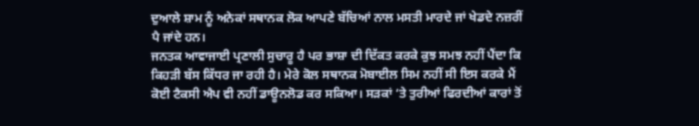ਦੁਆਲੇ ਸ਼ਾਮ ਨੂੰ ਅਨੇਕਾਂ ਸਥਾਨਕ ਲੋਕ ਆਪਣੇ ਬੱਚਿਆਂ ਨਾਲ ਮਸਤੀ ਮਾਰਦੇ ਜਾਂ ਖੇਡਦੇ ਨਜ਼ਰੀਂ ਪੈ ਜਾਂਦੇ ਹਨ।
ਜਨਤਕ ਆਵਾਜਾਈ ਪ੍ਰਣਾਲੀ ਸੁਚਾਰੂ ਹੈ ਪਰ ਭਾਸ਼ਾ ਦੀ ਦਿੱਕਤ ਕਰਕੇ ਕੁਝ ਸਮਝ ਨਹੀਂ ਪੈਂਦਾ ਕਿ ਕਿਹੜੀ ਬੱਸ ਕਿੱਧਰ ਜਾ ਰਹੀ ਹੈ। ਮੇਰੇ ਕੋਲ ਸਥਾਨਕ ਮੋਬਾਈਲ ਸਿਮ ਨਹੀਂ ਸੀ ਇਸ ਕਰਕੇ ਮੈਂ ਕੋਈ ਟੈਕਸੀ ਐਪ ਵੀ ਨਹੀਂ ਡਾਊਨਲੋਡ ਕਰ ਸਕਿਆ। ਸੜਕਾਂ ‘ਤੇ ਤੁਰੀਆਂ ਫਿਰਦੀਆਂ ਕਾਰਾਂ ਤੋਂ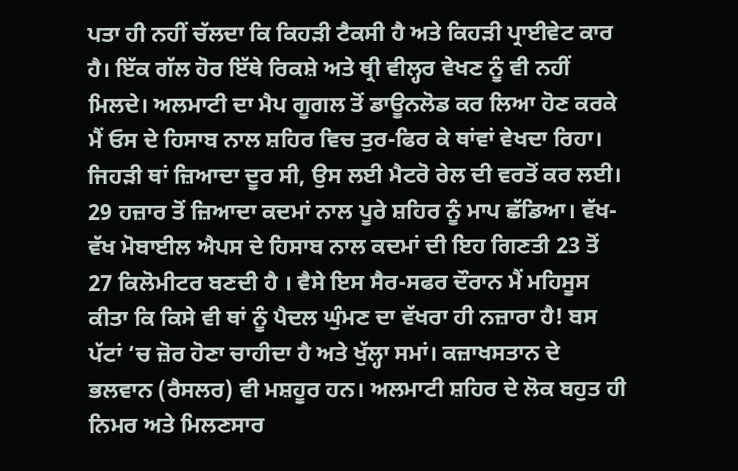ਪਤਾ ਹੀ ਨਹੀਂ ਚੱਲਦਾ ਕਿ ਕਿਹੜੀ ਟੈਕਸੀ ਹੈ ਅਤੇ ਕਿਹੜੀ ਪ੍ਰਾਈਵੇਟ ਕਾਰ ਹੈ। ਇੱਕ ਗੱਲ ਹੋਰ ਇੱਥੇ ਰਿਕਸ਼ੇ ਅਤੇ ਥ੍ਰੀ ਵੀਲ੍ਹਰ ਵੇਖਣ ਨੂੰ ਵੀ ਨਹੀਂ ਮਿਲਦੇ। ਅਲਮਾਟੀ ਦਾ ਮੈਪ ਗੂਗਲ ਤੋਂ ਡਾਊਨਲੋਡ ਕਰ ਲਿਆ ਹੋਣ ਕਰਕੇ ਮੈਂ ਓਸ ਦੇ ਹਿਸਾਬ ਨਾਲ ਸ਼ਹਿਰ ਵਿਚ ਤੁਰ-ਫਿਰ ਕੇ ਥਾਂਵਾਂ ਵੇਖਦਾ ਰਿਹਾ। ਜਿਹੜੀ ਥਾਂ ਜ਼ਿਆਦਾ ਦੂਰ ਸੀ, ਉਸ ਲਈ ਮੈਟਰੋ ਰੇਲ ਦੀ ਵਰਤੋਂ ਕਰ ਲਈ। 29 ਹਜ਼ਾਰ ਤੋਂ ਜ਼ਿਆਦਾ ਕਦਮਾਂ ਨਾਲ ਪੂਰੇ ਸ਼ਹਿਰ ਨੂੰ ਮਾਪ ਛੱਡਿਆ। ਵੱਖ-ਵੱਖ ਮੋਬਾਈਲ ਐਪਸ ਦੇ ਹਿਸਾਬ ਨਾਲ ਕਦਮਾਂ ਦੀ ਇਹ ਗਿਣਤੀ 23 ਤੋਂ 27 ਕਿਲੋਮੀਟਰ ਬਣਦੀ ਹੈ । ਵੈਸੇ ਇਸ ਸੈਰ-ਸਫਰ ਦੌਰਾਨ ਮੈਂ ਮਹਿਸੂਸ ਕੀਤਾ ਕਿ ਕਿਸੇ ਵੀ ਥਾਂ ਨੂੰ ਪੈਦਲ ਘੁੰਮਣ ਦਾ ਵੱਖਰਾ ਹੀ ਨਜ਼ਾਰਾ ਹੈ! ਬਸ ਪੱਟਾਂ ‘ਚ ਜ਼ੋਰ ਹੋਣਾ ਚਾਹੀਦਾ ਹੈ ਅਤੇ ਖੁੱਲ੍ਹਾ ਸਮਾਂ। ਕਜ਼ਾਖਸਤਾਨ ਦੇ ਭਲਵਾਨ (ਰੈਸਲਰ) ਵੀ ਮਸ਼ਹੂਰ ਹਨ। ਅਲਮਾਟੀ ਸ਼ਹਿਰ ਦੇ ਲੋਕ ਬਹੁਤ ਹੀ ਨਿਮਰ ਅਤੇ ਮਿਲਣਸਾਰ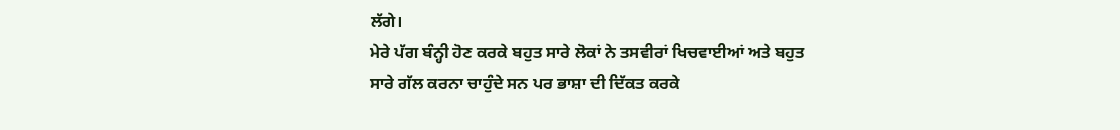ਲੱਗੇ।
ਮੇਰੇ ਪੱਗ ਬੰਨ੍ਹੀ ਹੋਣ ਕਰਕੇ ਬਹੁਤ ਸਾਰੇ ਲੋਕਾਂ ਨੇ ਤਸਵੀਰਾਂ ਖਿਚਵਾਈਆਂ ਅਤੇ ਬਹੁਤ ਸਾਰੇ ਗੱਲ ਕਰਨਾ ਚਾਹੁੰਦੇ ਸਨ ਪਰ ਭਾਸ਼ਾ ਦੀ ਦਿੱਕਤ ਕਰਕੇ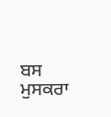ਬਸ ਮੁਸਕਰਾ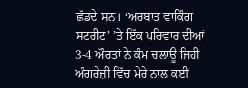ਛੱਡਦੇ ਸਨ। ‘ਅਰਬਾਤ ਵਾਕਿੰਗ ਸਟਰੀਟ’ ’ਤੇ ਇੱਕ ਪਰਿਵਾਰ ਦੀਆਂ 3-4 ਔਰਤਾਂ ਨੇ ਕੰਮ ਚਲਾਊ ਜਿਹੀ ਅੰਗਰੇਜ਼ੀ ਵਿੱਚ ਮੇਰੇ ਨਾਲ ਕਈ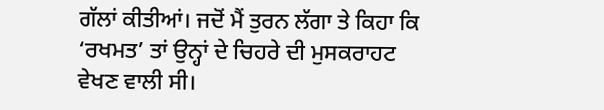ਗੱਲਾਂ ਕੀਤੀਆਂ। ਜਦੋਂ ਮੈਂ ਤੁਰਨ ਲੱਗਾ ਤੇ ਕਿਹਾ ਕਿ ‘ਰਖਮਤ’ ਤਾਂ ਉਨ੍ਹਾਂ ਦੇ ਚਿਹਰੇ ਦੀ ਮੁਸਕਰਾਹਟ ਵੇਖਣ ਵਾਲੀ ਸੀ।